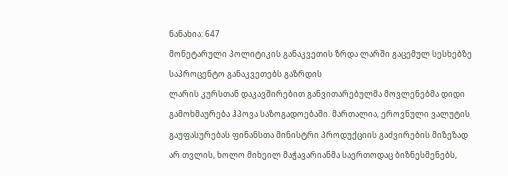ნანახია: 647
მონეტარული პოლიტიკის განაკვეთის ზრდა ლარში გაცემულ სესხებზე საპროცენტო განაკვეთებს გაზრდის
ლარის კურსთან დაკავშირებით განვითარებულმა მოვლენებმა დიდი გამოხმაურება ჰპოვა საზოგადოებაში. მართალია, ეროვნული ვალუტის გაუფასურებას ფინანსთა მინისტრი პროდუქციის გაძვირების მიზეზად არ თვლის, ხოლო მიხეილ მაჭავარიანმა საერთოდაც ბიზნესმენებს,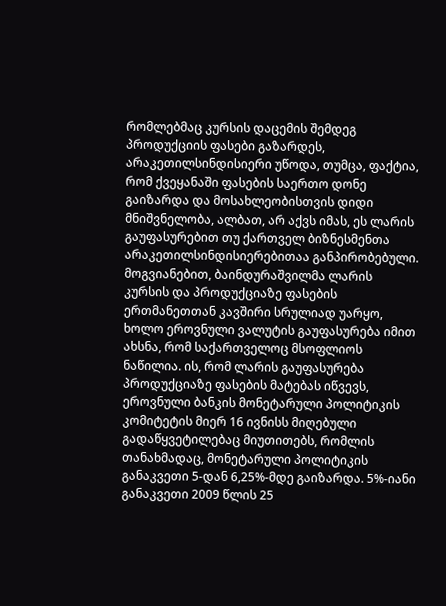რომლებმაც კურსის დაცემის შემდეგ პროდუქციის ფასები გაზარდეს, არაკეთილსინდისიერი უწოდა, თუმცა, ფაქტია, რომ ქვეყანაში ფასების საერთო დონე გაიზარდა და მოსახლეობისთვის დიდი მნიშვნელობა, ალბათ, არ აქვს იმას, ეს ლარის გაუფასურებით თუ ქართველ ბიზნესმენთა არაკეთილსინდისიერებითაა განპირობებული. მოგვიანებით, ბაინდურაშვილმა ლარის კურსის და პროდუქციაზე ფასების ერთმანეთთან კავშირი სრულიად უარყო, ხოლო ეროვნული ვალუტის გაუფასურება იმით ახსნა, რომ საქართველოც მსოფლიოს ნაწილია. ის, რომ ლარის გაუფასურება პროდუქციაზე ფასების მატებას იწვევს, ეროვნული ბანკის მონეტარული პოლიტიკის კომიტეტის მიერ 16 ივნისს მიღებული გადაწყვეტილებაც მიუთითებს, რომლის თანახმადაც, მონეტარული პოლიტიკის განაკვეთი 5-დან 6,25%-მდე გაიზარდა. 5%-იანი განაკვეთი 2009 წლის 25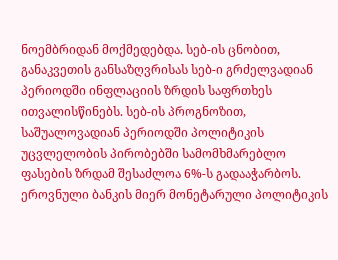ნოემბრიდან მოქმედებდა. სებ-ის ცნობით, განაკვეთის განსაზღვრისას სებ-ი გრძელვადიან პერიოდში ინფლაციის ზრდის საფრთხეს ითვალისწინებს. სებ-ის პროგნოზით, საშუალოვადიან პერიოდში პოლიტიკის უცვლელობის პირობებში სამომხმარებლო ფასების ზრდამ შესაძლოა 6%-ს გადააჭარბოს. ეროვნული ბანკის მიერ მონეტარული პოლიტიკის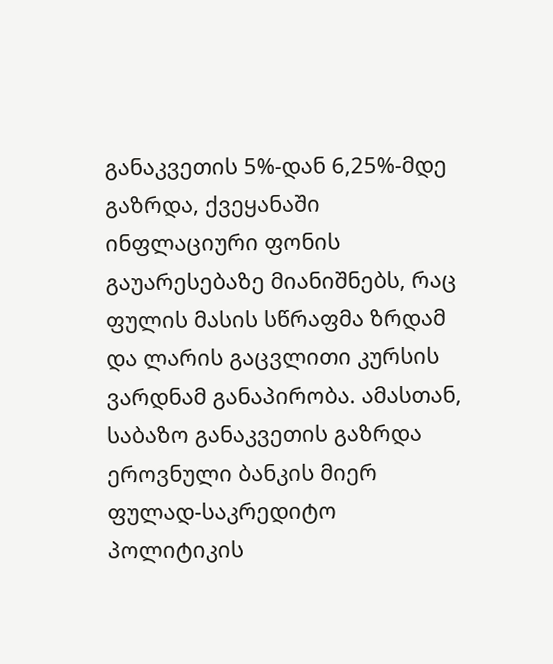განაკვეთის 5%-დან 6,25%-მდე გაზრდა, ქვეყანაში ინფლაციური ფონის გაუარესებაზე მიანიშნებს, რაც ფულის მასის სწრაფმა ზრდამ და ლარის გაცვლითი კურსის ვარდნამ განაპირობა. ამასთან, საბაზო განაკვეთის გაზრდა ეროვნული ბანკის მიერ ფულად-საკრედიტო პოლიტიკის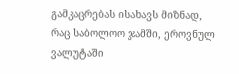გამკაცრებას ისახავს მიზნად, რაც საბოლოო ჯამში, ეროვნულ ვალუტაში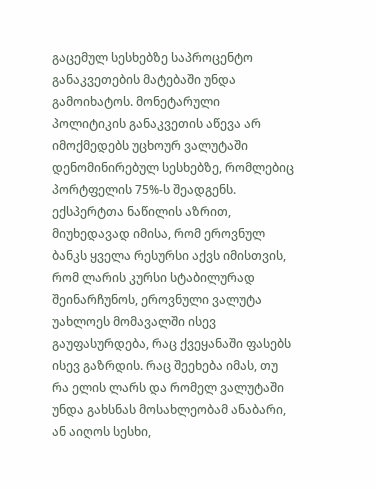გაცემულ სესხებზე საპროცენტო განაკვეთების მატებაში უნდა გამოიხატოს. მონეტარული პოლიტიკის განაკვეთის აწევა არ იმოქმედებს უცხოურ ვალუტაში დენომინირებულ სესხებზე, რომლებიც პორტფელის 75%-ს შეადგენს. ექსპერტთა ნაწილის აზრით, მიუხედავად იმისა, რომ ეროვნულ ბანკს ყველა რესურსი აქვს იმისთვის, რომ ლარის კურსი სტაბილურად შეინარჩუნოს, ეროვნული ვალუტა უახლოეს მომავალში ისევ გაუფასურდება, რაც ქვეყანაში ფასებს ისევ გაზრდის. რაც შეეხება იმას, თუ რა ელის ლარს და რომელ ვალუტაში უნდა გახსნას მოსახლეობამ ანაბარი, ან აიღოს სესხი,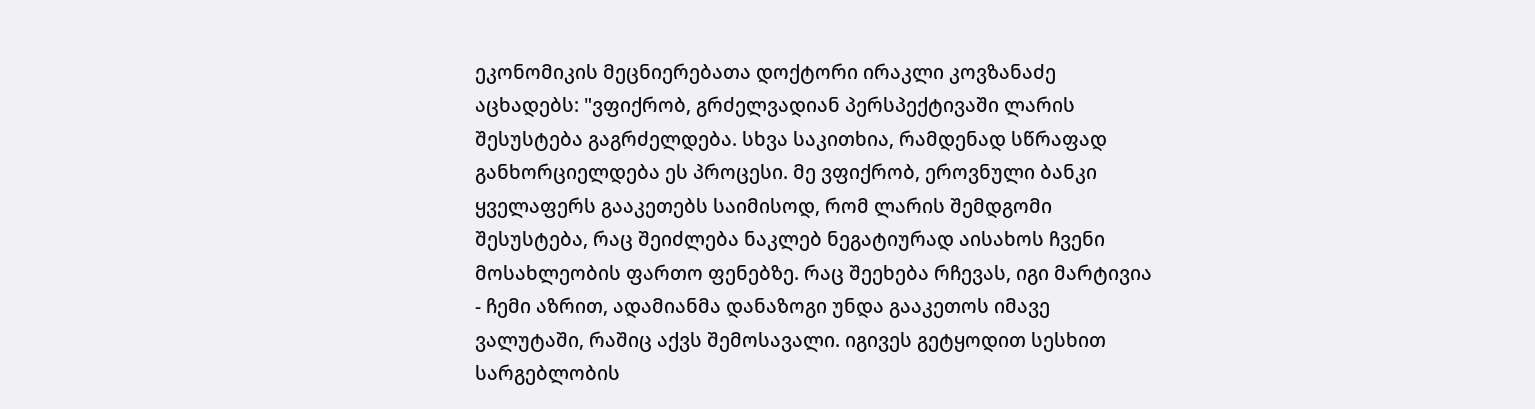ეკონომიკის მეცნიერებათა დოქტორი ირაკლი კოვზანაძე აცხადებს: "ვფიქრობ, გრძელვადიან პერსპექტივაში ლარის შესუსტება გაგრძელდება. სხვა საკითხია, რამდენად სწრაფად განხორციელდება ეს პროცესი. მე ვფიქრობ, ეროვნული ბანკი ყველაფერს გააკეთებს საიმისოდ, რომ ლარის შემდგომი შესუსტება, რაც შეიძლება ნაკლებ ნეგატიურად აისახოს ჩვენი მოსახლეობის ფართო ფენებზე. რაც შეეხება რჩევას, იგი მარტივია - ჩემი აზრით, ადამიანმა დანაზოგი უნდა გააკეთოს იმავე ვალუტაში, რაშიც აქვს შემოსავალი. იგივეს გეტყოდით სესხით სარგებლობის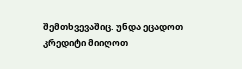შემთხვევაშიც. უნდა ეცადოთ კრედიტი მიიღოთ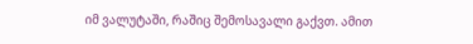იმ ვალუტაში, რაშიც შემოსავალი გაქვთ. ამით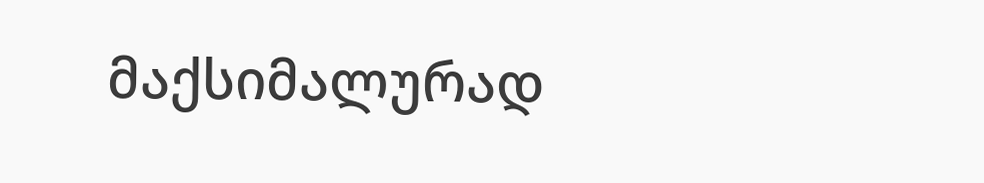მაქსიმალურად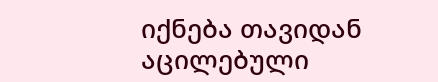იქნება თავიდან აცილებული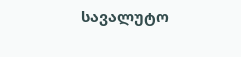სავალუტო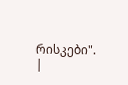რისკები".
|